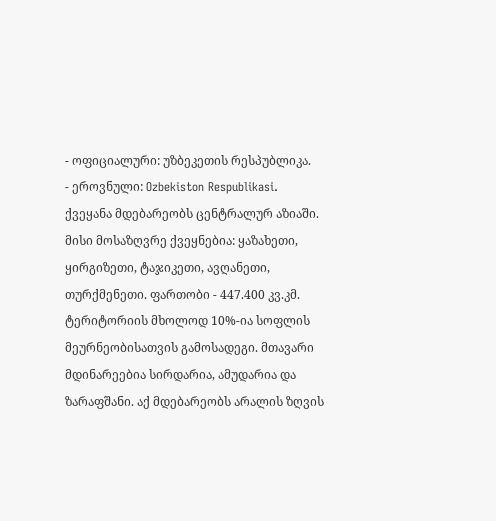- ოფიციალური: უზბეკეთის რესპუბლიკა.
- ეროვნული: Ozbekiston Respublikasi.
ქვეყანა მდებარეობს ცენტრალურ აზიაში. მისი მოსაზღვრე ქვეყნებია: ყაზახეთი, ყირგიზეთი, ტაჯიკეთი, ავღანეთი, თურქმენეთი. ფართობი - 447.400 კვ.კმ. ტერიტორიის მხოლოდ 10%-ია სოფლის მეურნეობისათვის გამოსადეგი. მთავარი მდინარეებია სირდარია, ამუდარია და ზარაფშანი. აქ მდებარეობს არალის ზღვის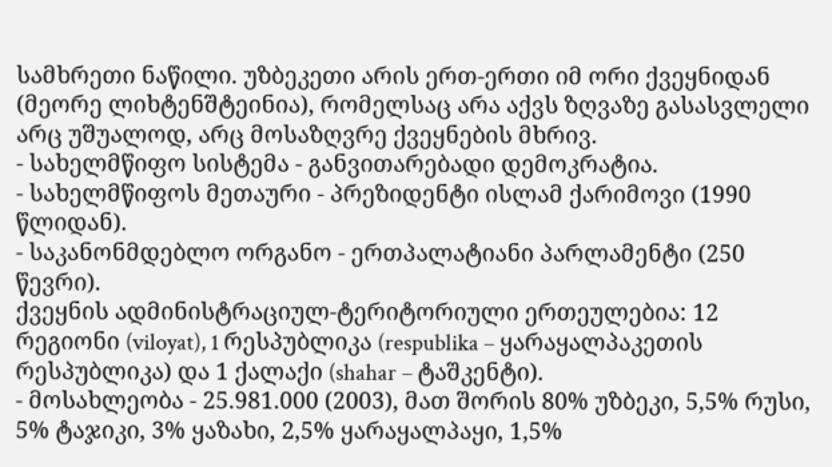სამხრეთი ნაწილი. უზბეკეთი არის ერთ-ერთი იმ ორი ქვეყნიდან (მეორე ლიხტენშტეინია), რომელსაც არა აქვს ზღვაზე გასასვლელი არც უშუალოდ, არც მოსაზღვრე ქვეყნების მხრივ.
- სახელმწიფო სისტემა - განვითარებადი დემოკრატია.
- სახელმწიფოს მეთაური - პრეზიდენტი ისლამ ქარიმოვი (1990 წლიდან).
- საკანონმდებლო ორგანო - ერთპალატიანი პარლამენტი (250 წევრი).
ქვეყნის ადმინისტრაციულ-ტერიტორიული ერთეულებია: 12 რეგიონი (viloyat), 1 რესპუბლიკა (respublika – ყარაყალპაკეთის რესპუბლიკა) და 1 ქალაქი (shahar – ტაშკენტი).
- მოსახლეობა - 25.981.000 (2003), მათ შორის 80% უზბეკი, 5,5% რუსი, 5% ტაჯიკი, 3% ყაზახი, 2,5% ყარაყალპაყი, 1,5%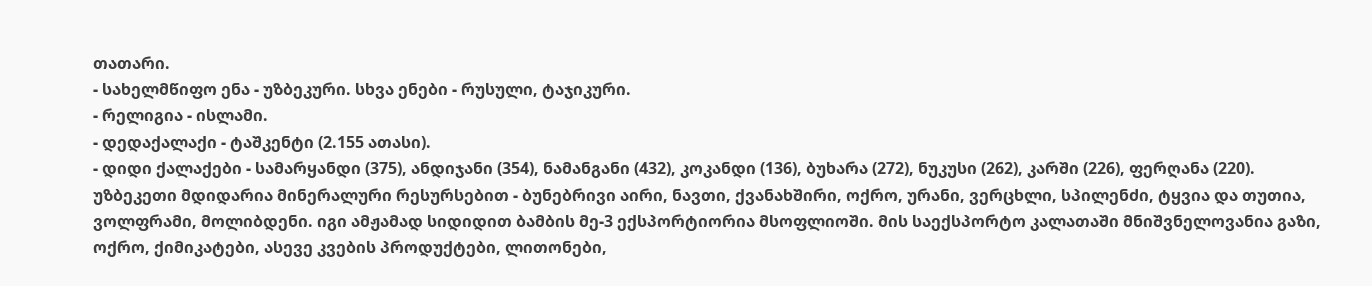თათარი.
- სახელმწიფო ენა - უზბეკური. სხვა ენები - რუსული, ტაჯიკური.
- რელიგია - ისლამი.
- დედაქალაქი - ტაშკენტი (2.155 ათასი).
- დიდი ქალაქები - სამარყანდი (375), ანდიჯანი (354), ნამანგანი (432), კოკანდი (136), ბუხარა (272), ნუკუსი (262), კარში (226), ფერღანა (220).
უზბეკეთი მდიდარია მინერალური რესურსებით - ბუნებრივი აირი, ნავთი, ქვანახშირი, ოქრო, ურანი, ვერცხლი, სპილენძი, ტყვია და თუთია, ვოლფრამი, მოლიბდენი. იგი ამჟამად სიდიდით ბამბის მე-3 ექსპორტიორია მსოფლიოში. მის საექსპორტო კალათაში მნიშვნელოვანია გაზი, ოქრო, ქიმიკატები, ასევე კვების პროდუქტები, ლითონები,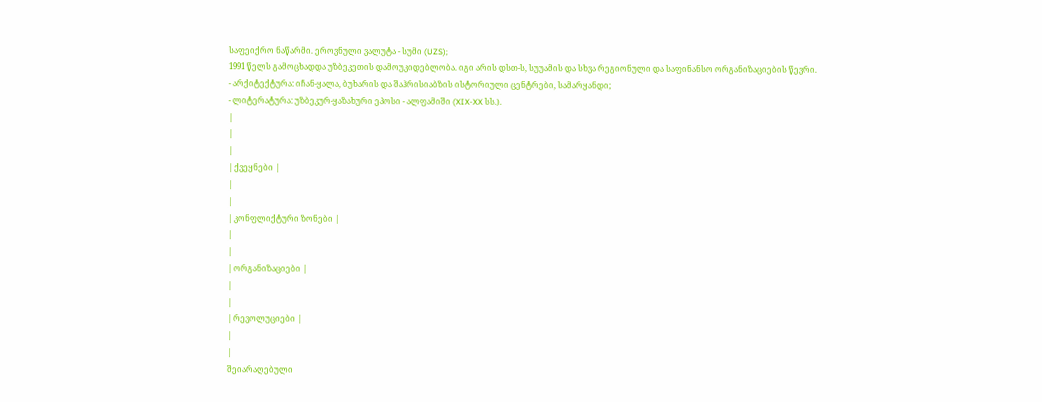საფეიქრო ნაწარმი. ეროვნული ვალუტა - სუმი (UZS);
1991 წელს გამოცხადდა უზბეკეთის დამოუკიდებლობა. იგი არის დსთ-ს, სუუამის და სხვა რეგიონული და საფინანსო ორგანიზაციების წევრი.
- არქიტექტურა: იჩან-ყალა, ბუხარის და შაჰრისიაბზის ისტორიული ცენტრები, სამარყანდი;
- ლიტერატურა: უზბეკურ-ყაზახური ეპოსი - ალფამიში (XIX-XX სს.).
|
|
|
| ქვეყნები |
|
|
| კონფლიქტური ზონები |
|
|
| ორგანიზაციები |
|
|
| რევოლუციები |
|
|
შეიარაღებული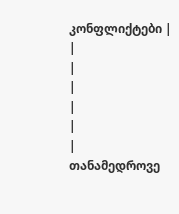კონფლიქტები |
|
|
|
|
|
|
თანამედროვე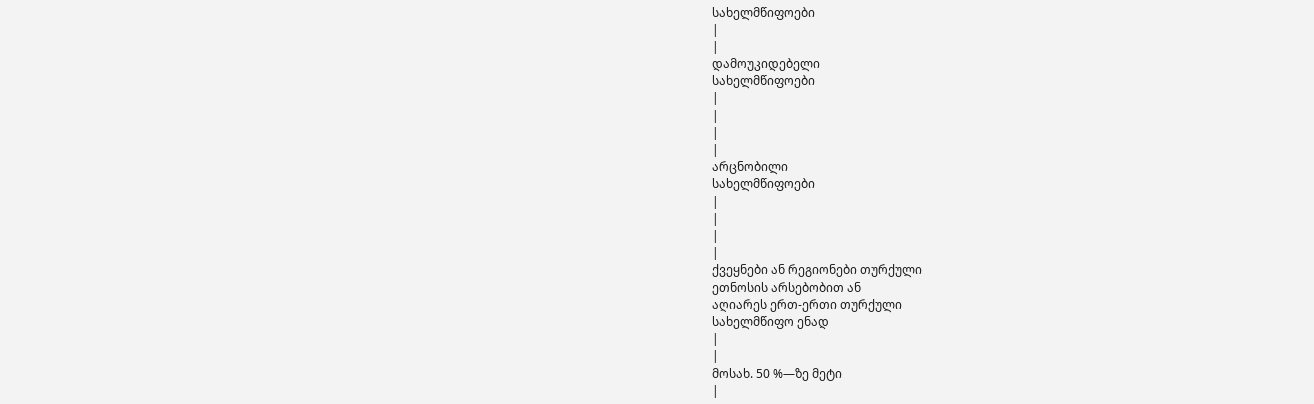სახელმწიფოები
|
|
დამოუკიდებელი
სახელმწიფოები
|
|
|
|
არცნობილი
სახელმწიფოები
|
|
|
|
ქვეყნები ან რეგიონები თურქული
ეთნოსის არსებობით ან
აღიარეს ერთ-ერთი თურქული
სახელმწიფო ენად
|
|
მოსახ. 50 %—ზე მეტი
|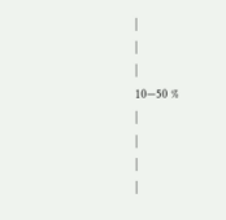|
|
|
10—50 %
|
|
|
|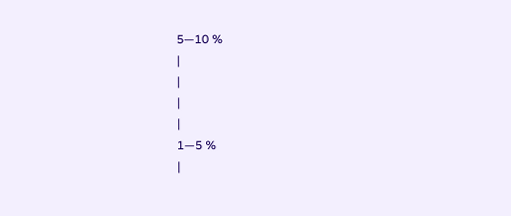5—10 %
|
|
|
|
1—5 %
|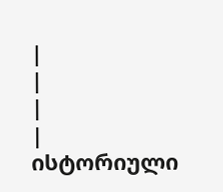|
|
|
|
ისტორიული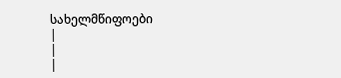სახელმწიფოები
|
|
|